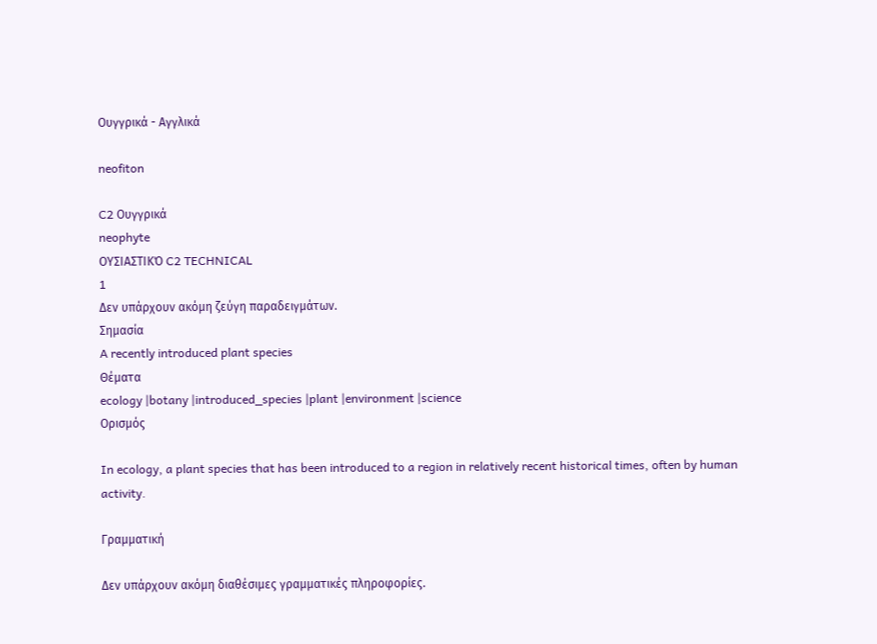Ουγγρικά - Αγγλικά

neofiton

C2 Ουγγρικά
neophyte
ΟΥΣΙΑΣΤΙΚΌ C2 TECHNICAL
1
Δεν υπάρχουν ακόμη ζεύγη παραδειγμάτων.
Σημασία
A recently introduced plant species
Θέματα
ecology |botany |introduced_species |plant |environment |science
Ορισμός

In ecology, a plant species that has been introduced to a region in relatively recent historical times, often by human activity.

Γραμματική

Δεν υπάρχουν ακόμη διαθέσιμες γραμματικές πληροφορίες.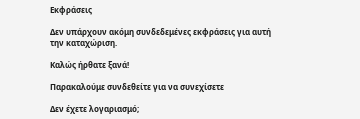Εκφράσεις

Δεν υπάρχουν ακόμη συνδεδεμένες εκφράσεις για αυτή την καταχώριση.

Καλώς ήρθατε ξανά!

Παρακαλούμε συνδεθείτε για να συνεχίσετε

Δεν έχετε λογαριασμό;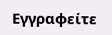Εγγραφείτε